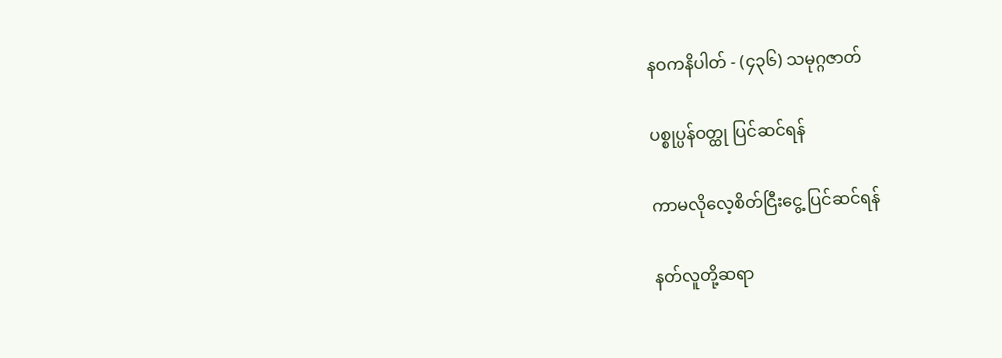နဝကနိပါတ် - (၄၃၆) သမုဂ္ဂဇာတ်

ပစ္စုပ္ပန်ဝတ္ထု ပြင်ဆင်ရန်

ကာမလိုလေ့စိတ်ငြီးငွေ့ ပြင်ဆင်ရန်

နတ်လူတို့ဆရာ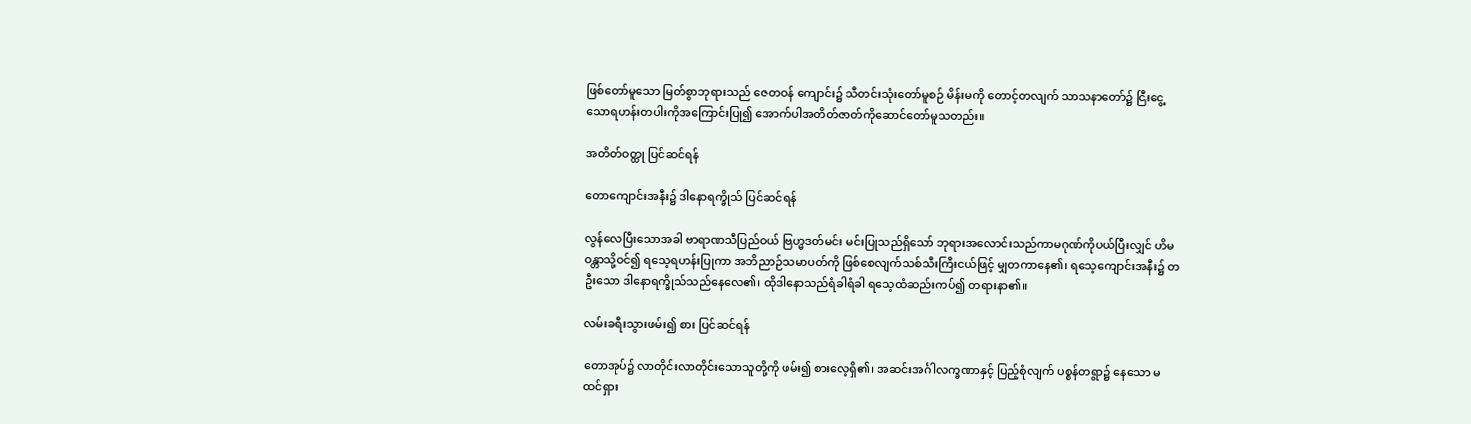ဖြစ်တော်မူသော မြတ်စွာဘုရားသည် ဇေတဝန် ကျောင်း၌ သီတင်းသုံးတော်မူစဉ် မိန်းမကို တောင့်တလျက် သာသနာတော်၌ ငြီးငွေ့သောရဟန်းတပါးကိုအကြောင်းပြု၍ အောက်ပါအတိတ်ဇာတ်ကိုဆောင်တော်မူသတည်း။

အတိတ်ဝတ္ထု ပြင်ဆင်ရန်

တောကျောင်းအနီး၌ ဒါနောရက္ခိုသ် ပြင်ဆင်ရန်

လွန်လေပြီးသောအခါ ဗာရာဏသီပြည်ဝယ် ဗြဟ္မဒတ်မင်း မင်းပြုသည်ရှိသော် ဘုရားအလောင်းသည်ကာမဂုဏ်ကိုပယ်ပြီးလျှင် ဟိမဝန္တာသို့ဝင်၍ ရသေ့ရဟန်းပြုကာ အဘိညာဉ်သမာပတ်ကို ဖြစ်စေလျက်သစ်သီးကြီးငယ်ဖြင့် မျှတကာနေ၏၊ ရသေ့ကျောင်းအနီး၌ တဦးသော ဒါနောရက္ခိုသ်သည်နေလေ၏၊ ထိုဒါနောသည်ရံခါရံခါ ရသေ့ထံဆည်းကပ်၍ တရားနာ၏။

လမ်းခရီးသွားဖမ်း၍ စား ပြင်ဆင်ရန်

တောအုပ်၌ လာတိုင်းလာတိုင်းသောသူတို့ကို ဖမ်း၍ စားလေ့ရှိ၏၊ အဆင်းအင်္ဂါလက္ခဏာနှင့် ပြည့်စုံလျက် ပစ္စန်တရွာ၌ နေသော မထင်ရှား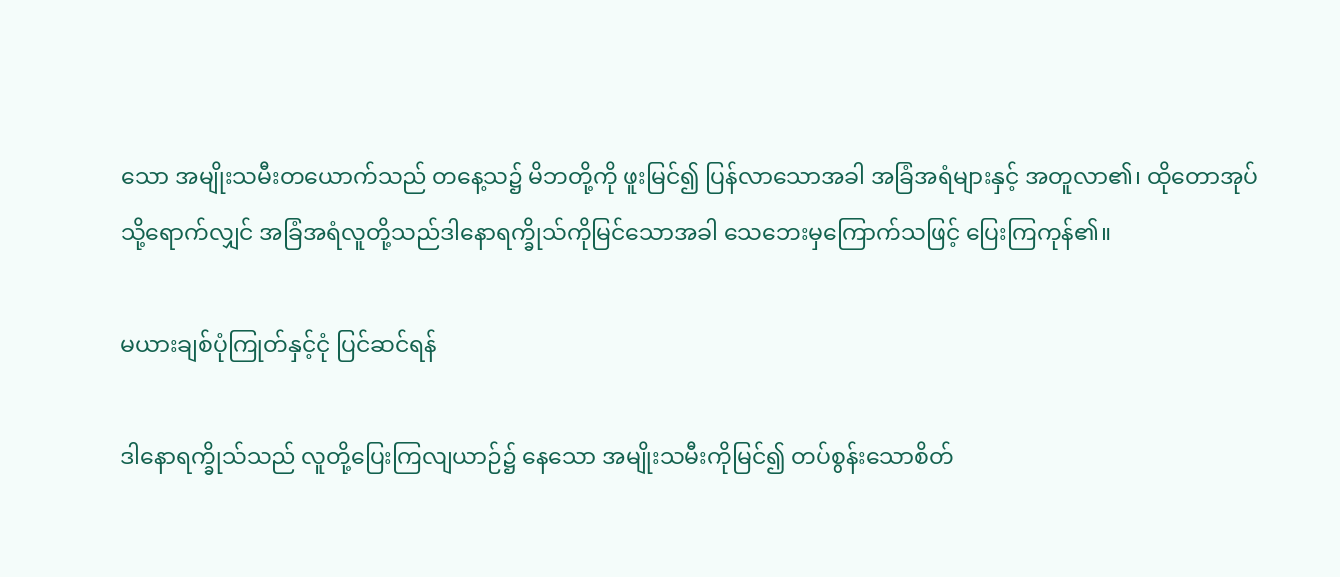သော အမျိုးသမီးတယောက်သည် တနေ့သ၌ မိဘတို့ကို ဖူးမြင်၍ ပြန်လာသောအခါ အခြံအရံများနှင့် အတူလာ၏၊ ထိုတောအုပ်သို့ရောက်လျှင် အခြံအရံလူတို့သည်ဒါနောရက္ခိုသ်ကိုမြင်သောအခါ သေဘေးမှကြောက်သဖြင့် ပြေးကြကုန်၏။

မယားချစ်ပုံကြုတ်နှင့်ငုံ ပြင်ဆင်ရန်

ဒါနောရက္ခိုသ်သည် လူတို့ပြေးကြလျယာဉ်၌ နေသော အမျိုးသမီးကိုမြင်၍ တပ်စွန်းသောစိတ်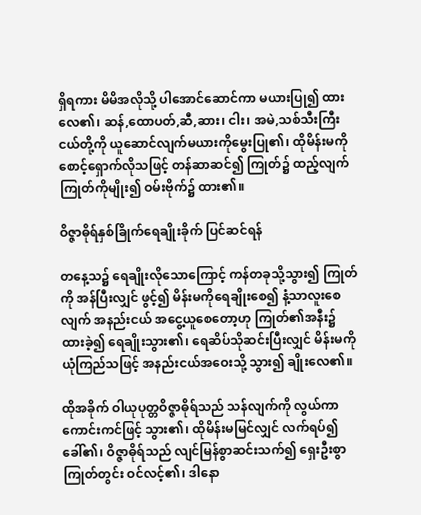ရှိရကား မိမိအလိုသို့ ပါအောင်ဆောင်ကာ မယားပြု၍ ထားလေ၏၊ ဆန်,ထောပတ်,ဆီ,ဆား၊ ငါး၊ အမဲ,သစ်သီးကြီးငယ်တို့ကို ယူဆောင်လျက်မယားကိုမွေးပြု၏၊ ထိုမိန်းမကိုစောင့်ရှောက်လိုသဖြင့် တန်ဆာဆင်၍ ကြုတ်၌ ထည့်လျက် ကြုတ်ကိုမျိုး၍ ဝမ်းဗိုက်၌ ထား၏။

ဝိဇ္ဇာဓိုရ်နှစ်ခြိုက်ရေချိုးခိုက် ပြင်ဆင်ရန်

တနေ့သ၌ ရေချိုးလိုသောကြောင့် ကန်တခုသို့သွား၍ ကြုတ်ကို အန်ပြီးလျှင် ဖွင့်၍ မိန်းမကိုရေချိုးစေ၍ နံ့သာလူးစေလျက် အနည်းငယ် အငွေ့ယူစေတော့ဟု ကြုတ်၏အနီး၌ ထားခဲ့၍ ရေချိုးသွား၏၊ ရေဆိပ်သိုဆင်းပြီးလျှင် မိန်းမကို ယုံကြည်သဖြင့် အနည်းငယ်အဝေးသို့ သွား၍ ချိုးလေ၏။

ထိုအခိုက် ဝါယုပုတ္တဝိဇ္ဇာဓိုရ်သည် သန်လျက်ကို လွယ်ကာ ကောင်းကင်ဖြင့် သွား၏၊ ထိုမိန်းမမြင်လျှင် လက်ရပ်၍ခေါ်၏၊ ဝိဇ္ဇာဓိုရ်သည် လျင်မြန်စွာဆင်းသက်၍ ရှေးဦးစွာ ကြုတ်တွင်း ဝင်လင့်၏၊ ဒါနော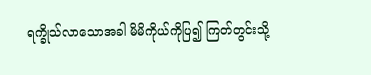ရက္ခိုသ်လာသောအခါ မိမိကိုယ်ကိုပြ၍ ကြတ်တွင်းသို့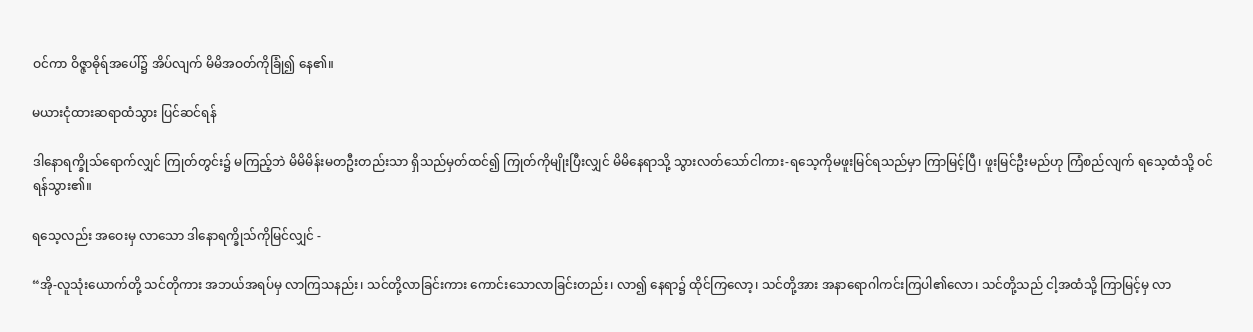ဝင်ကာ ဝိဇ္ဇာဓိုရ်အပေါ်၌ အိပ်လျက် မိမိအဝတ်ကိုခြုံ၍ နေ၏။

မယားငုံထားဆရာထံသွား ပြင်ဆင်ရန်

ဒါနောရက္ခိုသ်ရောက်လျှင် ကြုတ်တွင်း၌ မကြည့်ဘဲ မိမိမိန်းမတဦးတည်းသာ ရှိသည်မှတ်ထင်၍ ကြုတ်ကိုမျိုးပြီးလျှင် မိမိနေရာသို့ သွားလတ်သော်ငါကား-ရသေ့ကိုမဖူးမြင်ရသည်မှာ ကြာမြင့်ပြီ၊ ဖူးမြင်ဦးမည်ဟု ကြံစည်လျက် ရသေ့ထံသို့ ဝင်ရန်သွား၏။

ရသေ့လည်း အဝေးမှ လာသော ဒါနောရက္ခိုသ်ကိုမြင်လျှင် -

“အို-လူသုံးယောက်တို့ သင်တိုကား အဘယ်အရပ်မှ လာကြသနည်း၊ သင်တို့လာခြင်းကား ကောင်းသောလာခြင်းတည်း၊ လာ၍ နေရာ၌ ထိုင်ကြလော့၊ သင်တို့အား အနာရောဂါကင်းကြပါ၏လော၊ သင်တို့သည် ငါ့အထံသို့ ကြာမြင့်မှ လာ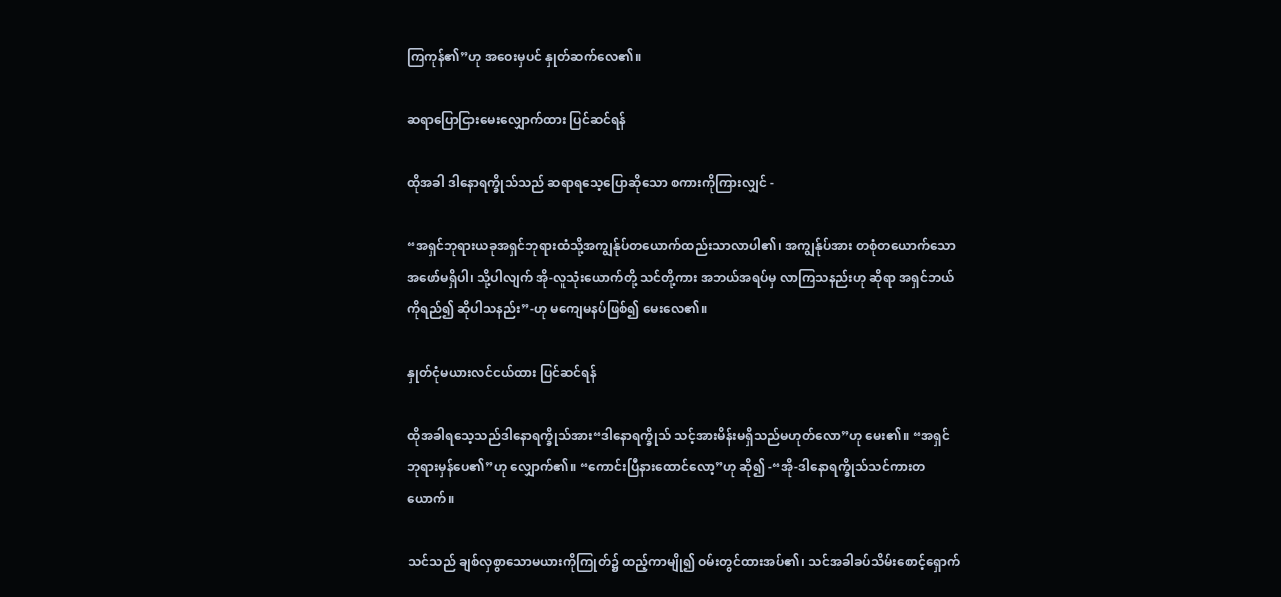ကြကုန်၏”ဟု အဝေးမှပင် နှုတ်ဆက်လေ၏။

ဆရာပြောငြားမေးလျှောက်ထား ပြင်ဆင်ရန်

ထိုအခါ ဒါနောရက္ခိုသ်သည် ဆရာရသေ့ပြောဆိုသော စကားကိုကြားလျှင် -

“အရှင်ဘုရားယခုအရှင်ဘုရားထံသို့အကျွန်ုပ်တယောက်ထည်းသာလာပါ၏၊ အကျွန်ုပ်အား တစုံတယောက်သော အဖော်မရှိပါ၊ သို့ပါလျက် အို-လူသုံးယောက်တို့ သင်တို့ကား အဘယ်အရပ်မှ လာကြသနည်းဟု ဆိုရာ အရှင်ဘယ်ကိုရည်၍ ဆိုပါသနည်း”-ဟု မကျေမနပ်ဖြစ်၍ မေးလေ၏။

နှုတ်ငုံမယားလင်ငယ်ထား ပြင်ဆင်ရန်

ထိုအခါရသေ့သည်ဒါနောရက္ခိုသ်အား“ဒါနောရက္ခိုသ် သင့်အားမိန်းမရှိသည်မဟုတ်လော”ဟု မေး၏။ “အရှင်ဘုရားမှန်ပေ၏”ဟု လျှောက်၏။ “ကောင်းပြီနားထောင်လော့”ဟု ဆို၍ -“အို-ဒါနောရက္ခိုသ်သင်ကားတယောက်။

သင်သည် ချစ်လှစွာသောမယားကိုကြုတ်၌ ထည့်ကာမျို၍ ဝမ်းတွင်ထားအပ်၏၊ သင်အခါခပ်သိမ်းစောင့်ရှောက်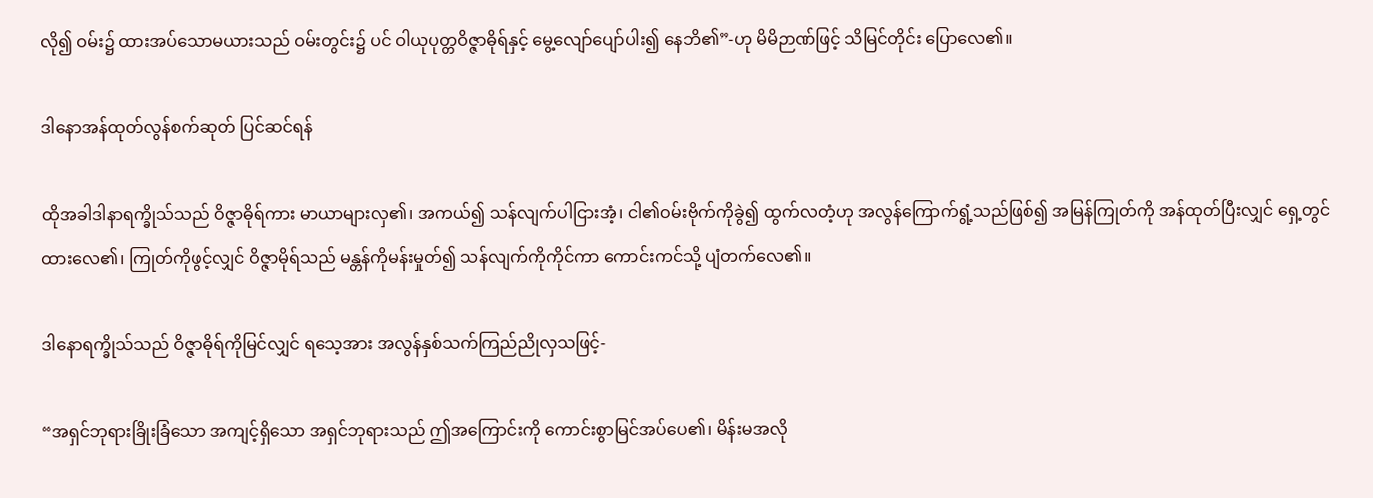လို၍ ဝမ်း၌ ထားအပ်သောမယားသည် ဝမ်းတွင်း၌ ပင် ဝါယုပုတ္တဝိဇ္ဇာဓိုရ်နှင့် မွေ့လျော်ပျော်ပါး၍ နေဘိ၏”-ဟု မိမိဉာဏ်ဖြင့် သိမြင်တိုင်း ပြောလေ၏။

ဒါနောအန်ထုတ်လွန်စက်ဆုတ် ပြင်ဆင်ရန်

ထိုအခါဒါနာရက္ခိုသ်သည် ဝိဇ္ဇာဓိုရ်ကား မာယာများလှ၏၊ အကယ်၍ သန်လျက်ပါငြားအံ့၊ ငါ၏ဝမ်းဗိုက်ကိုခွဲ၍ ထွက်လတံ့ဟု အလွန်ကြောက်ရွံ့သည်ဖြစ်၍ အမြန်ကြုတ်ကို အန်ထုတ်ပြီးလျှင် ရှေ့တွင်ထားလေ၏၊ ကြုတ်ကိုဖွင့်လျှင် ဝိဇ္ဇာမိုရ်သည် မန္တန်ကိုမန်းမှုတ်၍ သန်လျက်ကိုကိုင်ကာ ကောင်းကင်သို့ ပျံတက်လေ၏။

ဒါနောရက္ခိုသ်သည် ဝိဇ္ဇာဓိုရ်ကိုမြင်လျှင် ရသေ့အား အလွန်နှစ်သက်ကြည်ညိုလှသဖြင့်-

“အရှင်ဘုရားခြိုးခြံသော အကျင့်ရှိသော အရှင်ဘုရားသည် ဤအကြောင်းကို ကောင်းစွာမြင်အပ်ပေ၏၊ မိန်းမအလို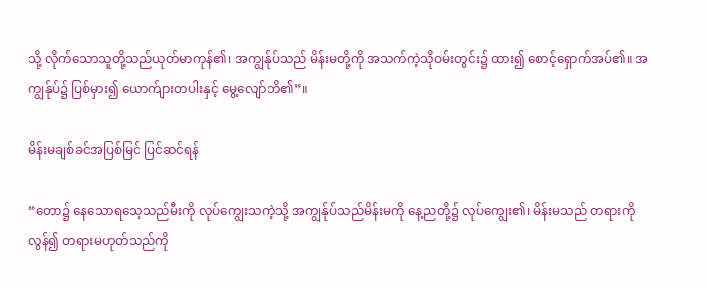သို့ လိုက်သောသူတို့သည်ယုတ်မာကုန်၏၊ အကျွန်ုပ်သည် မိန်းမတို့ကို အသက်ကဲ့သိုဝမ်းတွင်း၌ ထား၍ စောင့်ရှောက်အပ်၏။ အကျွန်ုပ်၌ ပြစ်မှား၍ ယောက်ျားတပါးနှင့် မွေ့လျော်ဘိ၏”။

မိန်းမချစ်ခင်အပြစ်မြင် ပြင်ဆင်ရန်

“တော၌ နေသောရသေ့သည်မီးကို လုပ်ကျွေးသကဲ့သို့ အကျွန်ုပ်သည်မိန်းမကို နေ့ညတို့၌ လုပ်ကျွေး၏၊ မိန်းမသည် တရားကိုလွန်၍ တရားမဟုတ်သည်ကို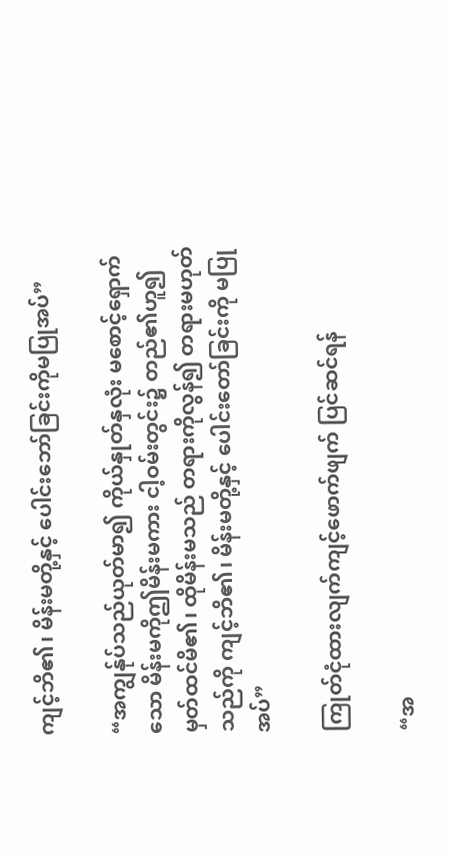ကျင့်ဘိ၏၊ မိန်းမတို့နှင့် ပေါင်းဘော်ခြင်းကိုမပြုအပ်”

“အကျွန်ုပ်သည်ယုတ်မာ၍ ကိုယ်နှုတ်နှလုံး မစောင့်ရှောက်သော မိန်းမကိုဤမိန်းမကား ငါ့ဝမ်းတွင်း၌ တည်၏ဟူ၍ မှတ်ထင်မိ၏၊ ထိုမိန်းမသည် တရားကိုလွန်၍ တရားမဟုတ်သည်ကို ကျင့်ဘိ၏၊ မိန်းမတို့နှင့် ပေါင်းတော်ခြင်းကို မပြုအပ်”

ကြုတ်ငုံထားလျက်ကျင့်ဖောက်ဖျက် ပြင်ဆင်ရန်

“အ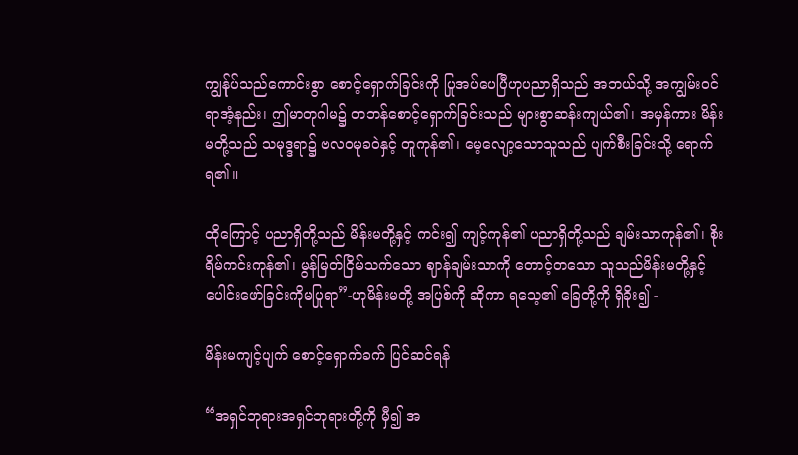ကျွန်ုပ်သည်ကောင်းစွာ စောင့်ရှောက်ခြင်းကို ပြုအပ်ပေပြီဟုပညာရှိသည် အဘယ်သို့ အကျွမ်းဝင်ရာအံ့နည်း၊ ဤမာတုဂါမ၌ တဘန်စောင့်ရှောက်ခြင်းသည် များစွာဆန်းကျယ်၏၊ အမှန်ကား မိန်းမတို့သည် သမုဒ္ဒရာ၌ ဗလဝမုခဝဲနှင့် တူကုန်၏၊ မေ့လျော့သောသူသည် ပျက်စီးခြင်းသို့ ရောက်ရ၏။

ထိုကြောင့် ပညာရှိတို့သည် မိန်းမတို့နှင့် ကင်း၍ ကျင့်ကုန်၏ ပညာရှိတို့သည် ချမ်းသာကုန်၏၊ စိုးရိမ်ကင်းကုန်၏၊ မွန်မြတ်ငြိမ်သက်သော ဈာန်ချမ်းသာကို တောင့်တသော သူသည်မိန်းမတို့နှင့် ပေါင်းဖော်ခြင်းကိုမပြုရာ”-ဟုမိန်းမတို့ အပြစ်ကို ဆိုကာ ရသေ့၏ ခြေတို့ကို ရှိခိုး၍ -

မိန်းမကျင့်ပျက် စောင့်ရှောက်ခက် ပြင်ဆင်ရန်

“အရှင်ဘုရားအရှင်ဘုရားတို့ကို မှီ၍ အ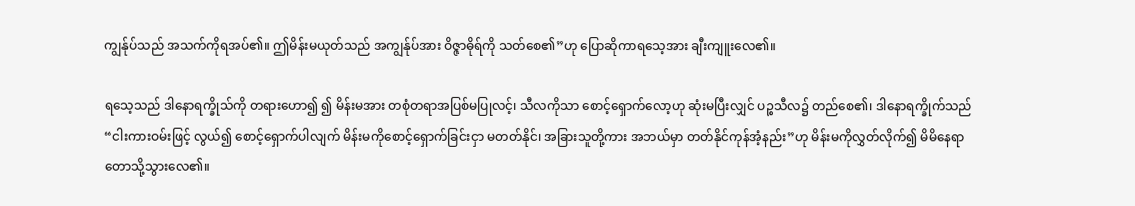ကျွန်ုပ်သည် အသက်ကိုရအပ်၏။ ဤမိန်းမယုတ်သည် အကျွန်ုပ်အား ဝိဇ္ဇာဓိုရ်ကို သတ်စေ၏”ဟု ပြောဆိုကာရသေ့အား ချီးကျူးလေ၏။

ရသေ့သည် ဒါနောရက္ခိုသ်ကို တရားဟော၍ ၍ မိန်းမအား တစုံတရာအပြစ်မပြုလင့်၊ သီလကိုသာ စောင့်ရှောက်လော့ဟု ဆုံးမပြီးလျှင် ပဉ္စသီလ၌ တည်စေ၏၊ ဒါနောရက္ခိုက်သည်“ငါးကားဝမ်းဖြင့် လွယ်၍ စောင့်ရှောက်ပါလျက် မိန်းမကိုစောင့်ရှောက်ခြင်းငှာ မတတ်နိုင်၊ အခြားသူတို့ကား အဘယ်မှာ တတ်နိုင်ကုန်အံ့နည်း”ဟု မိန်းမကိုလွှတ်လိုက်၍ မိမိနေရာတောသို့သွားလေ၏။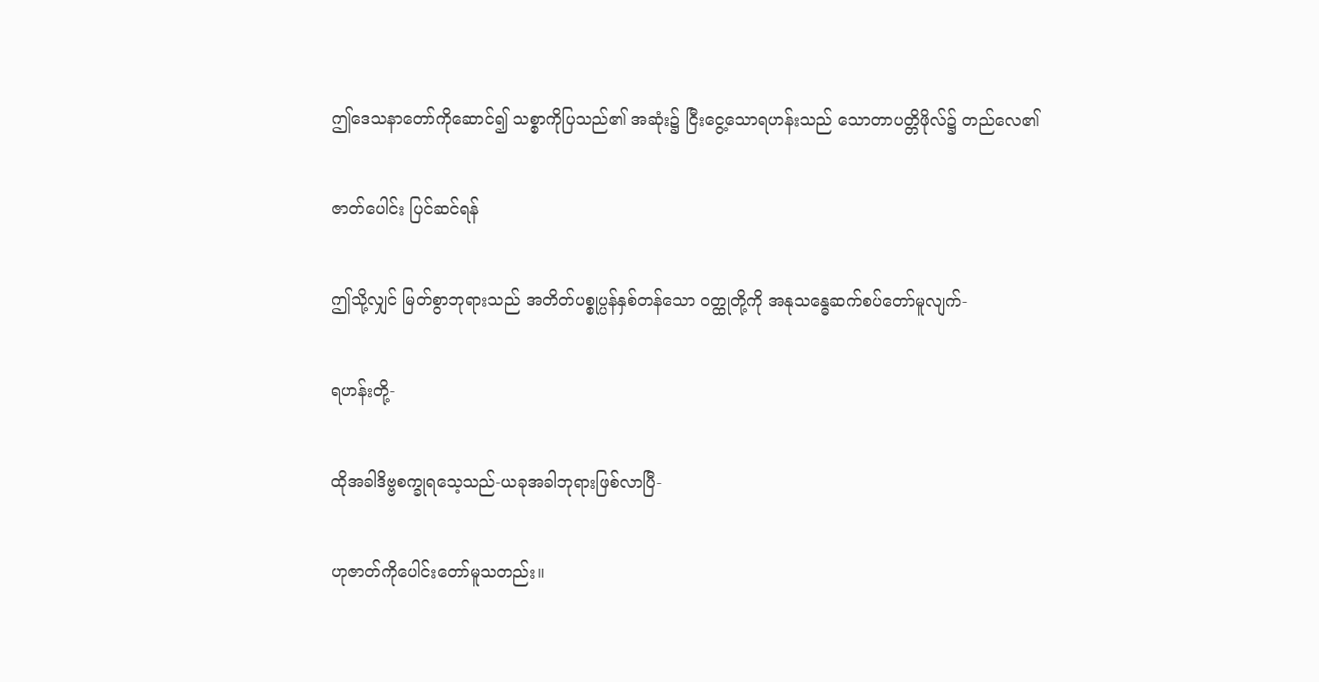ဤဒေသနာတော်ကိုဆောင်၍ သစ္စာကိုပြသည်၏ အဆုံး၌ ငြီးငွေ့သောရဟန်းသည် သောတာပတ္တိဖိုလ်၌ တည်လေ၏

ဇာတ်ပေါင်း ပြင်ဆင်ရန်

ဤသို့လျှင် မြတ်စွာဘုရားသည် အတိတ်ပစ္စုပ္ပန်နှစ်တန်သော ဝတ္ထုတို့ကို အနုသန္ဓေဆက်စပ်တော်မူလျက်-

ရဟန်းတို့-

ထိုအခါဒိဗ္ဗစက္ခုရသေ့သည်-ယခုအခါဘုရားဖြစ်လာပြီ-

ဟုဇာတ်ကိုပေါင်းတော်မူသတည်း။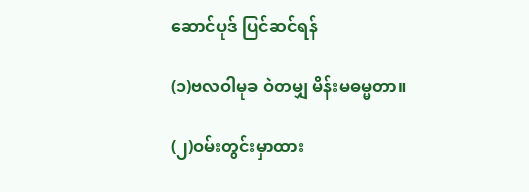ဆောင်ပုဒ် ပြင်ဆင်ရန်

(၁)ဗလဝါမုခ ဝဲတမျှ မိန်းမဓမ္မတာ။

(၂)ဝမ်းတွင်းမှာထား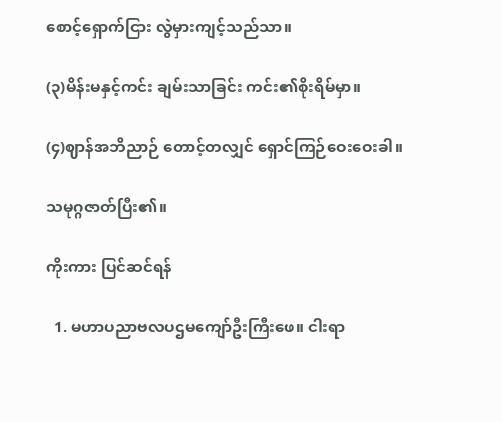စောင့်ရှောက်ငြား လွဲမှားကျင့်သည်သာ။

(၃)မိန်းမနှင့်ကင်း ချမ်းသာခြင်း ကင်း၏စိုးရိမ်မှာ။

(၄)ဈာန်အဘိညာဉ် တောင့်တလျှင် ရှောင်ကြဉ်ဝေးဝေးခါ။

သမုဂ္ဂဇာတ်ပြီး၏။

ကိုးကား ပြင်ဆင်ရန်

  1. မဟာပညာဗလပဌမကျော်ဦးကြီးဖေ။ ငါးရာ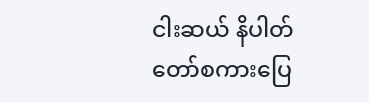ငါးဆယ် နိပါတ်တော်စကားပြေ